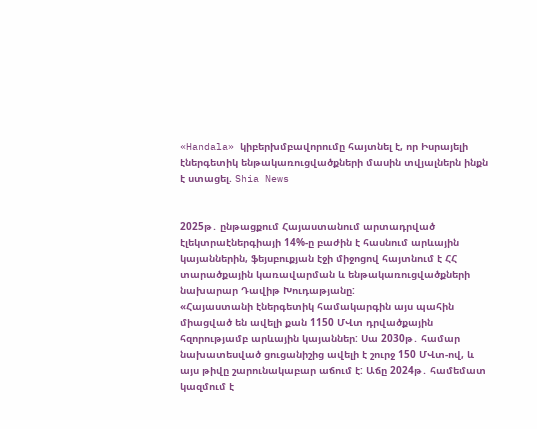«Handala» կիբերխմբավորումը հայտնել է, որ Իսրայելի էներգետիկ ենթակառուցվածքների մասին տվյալներն ինքն է ստացել. Shia News


2025թ․ ընթացքում Հայաստանում արտադրված էլեկտրաէներգիայի 14%-ը բաժին է հասնում արևային կայաններին, ֆեյսբուքյան էջի միջոցով հայտնում է ՀՀ տարածքային կառավարման և ենթակառուցվածքների նախարար Դավիթ Խուդաթյանը:
«Հայաստանի էներգետիկ համակարգին այս պահին միացված են ավելի քան 1150 ՄՎտ դրվածքային հզորությամբ արևային կայաններ: Սա 2030թ․ համար նախատեսված ցուցանիշից ավելի է շուրջ 150 ՄՎտ-ով, և այս թիվը շարունակաբար աճում է: Աճը 2024թ․ համեմատ կազմում է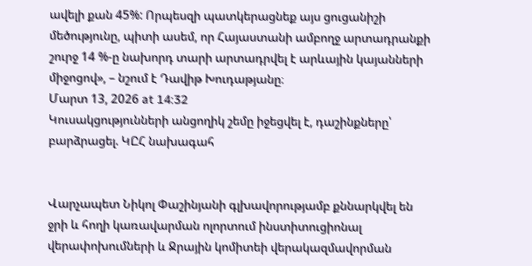ավելի քան 45%: Որպեսզի պատկերացնեք այս ցուցանիշի մեծությունը, պիտի ասեմ, որ Հայաստանի ամբողջ արտադրանքի շուրջ 14 %-ը նախորդ տարի արտադրվել է արևային կայանների միջոցով», – նշում է Դավիթ Խուդաթյանը։
Մարտ 13, 2026 at 14:32
Կուսակցությունների անցողիկ շեմը իջեցվել է, դաշինքները՝ բարձրացել. ԿԸՀ նախագահ


Վարչապետ Նիկոլ Փաշինյանի գլխավորությամբ քննարկվել են ջրի և հողի կառավարման ոլորտում ինստիտուցիոնալ վերափոխումների և Ջրային կոմիտեի վերակազմավորման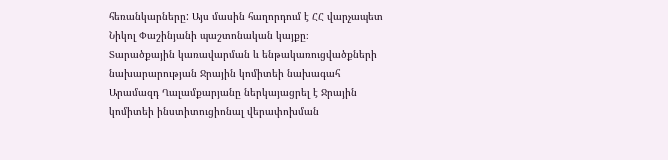հեռանկարները: Այս մասին հաղորդում է ՀՀ վարչապետ Նիկոլ Փաշինյանի պաշտոնական կայքը։
Տարածքային կառավարման և ենթակառուցվածքների նախարարության Ջրային կոմիտեի նախագահ Արամազդ Ղալամքարյանը ներկայացրել է Ջրային կոմիտեի ինստիտուցիոնալ վերափոխման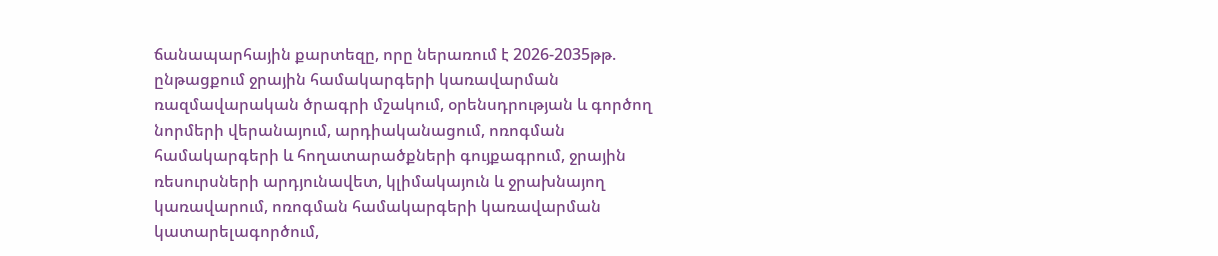ճանապարհային քարտեզը, որը ներառում է 2026-2035թթ. ընթացքում ջրային համակարգերի կառավարման ռազմավարական ծրագրի մշակում, օրենսդրության և գործող նորմերի վերանայում, արդիականացում, ոռոգման համակարգերի և հողատարածքների գույքագրում, ջրային ռեսուրսների արդյունավետ, կլիմակայուն և ջրախնայող կառավարում, ոռոգման համակարգերի կառավարման կատարելագործում,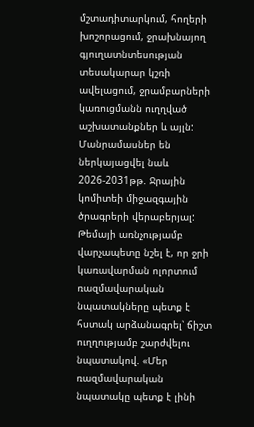մշտադիտարկում, հողերի խոշորացում, ջրախնայող գյուղատնտեսության տեսակարար կշռի ավելացում, ջրամբարների կառուցմանն ուղղված աշխատանքներ և այլն: Մանրամասներ են ներկայացվել նաև 2026-2031թթ. Ջրային կոմիտեի միջազգային ծրագրերի վերաբերյալ:
Թեմայի առնչությամբ վարչապետը նշել է, որ ջրի կառավարման ոլորտում ռազմավարական նպատակները պետք է հստակ արձանագրել՝ ճիշտ ուղղությամբ շարժվելու նպատակով. «Մեր ռազմավարական նպատակը պետք է լինի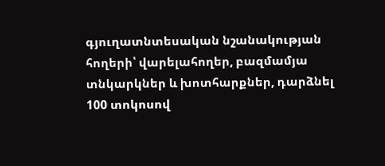գյուղատնտեսական նշանակության հողերի՝ վարելահողեր, բազմամյա տնկարկներ և խոտհարքներ, դարձնել 100 տոկոսով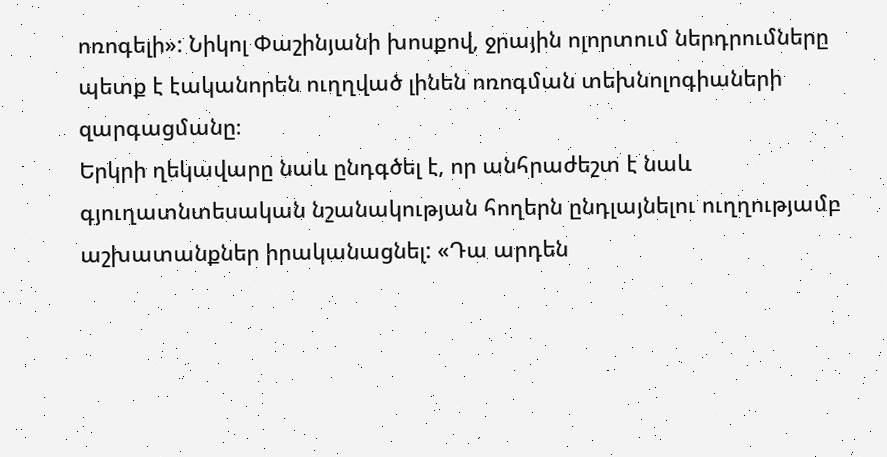ոռոգելի»: Նիկոլ Փաշինյանի խոսքով, ջրային ոլորտում ներդրումները պետք է էականորեն ուղղված լինեն ոռոգման տեխնոլոգիաների զարգացմանը։
Երկրի ղեկավարը նաև ընդգծել է, որ անհրաժեշտ է նաև գյուղատնտեսական նշանակության հողերն ընդլայնելու ուղղությամբ աշխատանքներ իրականացնել: «Դա արդեն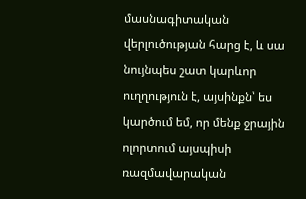մասնագիտական վերլուծության հարց է, և սա նույնպես շատ կարևոր ուղղություն է, այսինքն՝ ես կարծում եմ, որ մենք ջրային ոլորտում այսպիսի ռազմավարական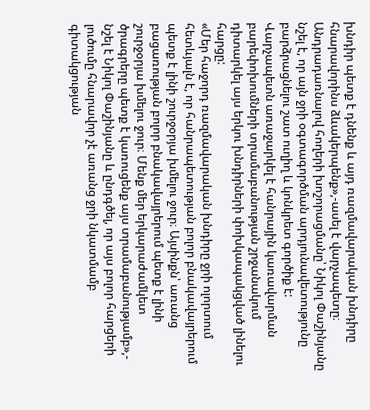խնդիր պետք է դնենք և այդ ռազմավարական խնդիրը հնարավորինս ձևակերպենք»,-ասել է վարչապետը։
Անդրադառնալով հողերի խոշորացմանը՝ Նիկոլ Փաշինյանը նշել է, որ այն ջրի օգտագործման արդյունավետությունը բարձրացնելու շատ ուղիղ և կոնկրետ գործիք է: Վարչապետն առաջարկել է հանրային կառավարման բարեփոխումների տրամաբանության շրջանակում դիտարկել այս երկու խնդիրների փոխկապակցված լինելու հարցը:
«Մեր հաջորդ ռազմավարական խնդիրը ջրի ոլորտում հետևյալն է, որ հանրապետության բոլոր բնակավայրերում պետք է լինի շուրջօրյա խմելու ջուր։ Այսինքն՝ առանց բացառության բոլոր բնակավայրերում պետք է լինի շուրջօրյա խմելու ջուր։ Մենք մեր երկարաժամկետ ծրագրերը պետք է կառուցենք այս տրամաբանությամբ»,- նշել է Նիկոլ Փաշինյանը և ընդգծել, որ այս բոլոր հարցերի լուծումը հնարավոր չէ առանց ջրի նկատմամբ գիտակցության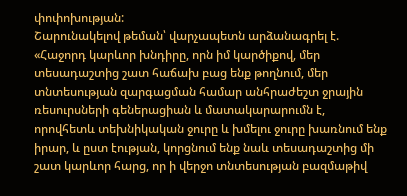փոփոխության:
Շարունակելով թեման՝ վարչապետն արձանագրել է. «Հաջորդ կարևոր խնդիրը, որն իմ կարծիքով, մեր տեսադաշտից շատ հաճախ բաց ենք թողնում, մեր տնտեսության զարգացման համար անհրաժեշտ ջրային ռեսուրսների գեներացիան և մատակարարումն է, որովհետև տեխնիկական ջուրը և խմելու ջուրը խառնում ենք իրար, և ըստ էության, կորցնում ենք նաև տեսադաշտից մի շատ կարևոր հարց, որ ի վերջո տնտեսության բազմաթիվ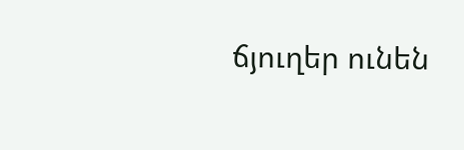ճյուղեր ունեն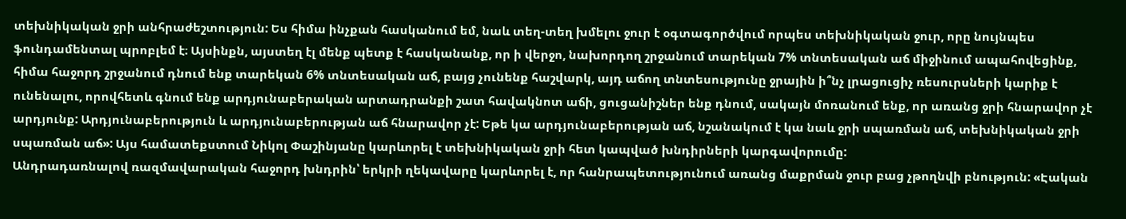տեխնիկական ջրի անհրաժեշտություն: Ես հիմա ինչքան հասկանում եմ, նաև տեղ-տեղ խմելու ջուր է օգտագործվում որպես տեխնիկական ջուր, որը նույնպես ֆունդամենտալ պրոբլեմ է։ Այսինքն, այստեղ էլ մենք պետք է հասկանանք, որ ի վերջո, նախորդող շրջանում տարեկան 7% տնտեսական աճ միջինում ապահովեցինք, հիմա հաջորդ շրջանում դնում ենք տարեկան 6% տնտեսական աճ, բայց չունենք հաշվարկ, այդ աճող տնտեսությունը ջրային ի՞նչ լրացուցիչ ռեսուրսների կարիք է ունենալու, որովհետև գնում ենք արդյունաբերական արտադրանքի շատ հավակնոտ աճի, ցուցանիշներ ենք դնում, սակայն մոռանում ենք, որ առանց ջրի հնարավոր չէ արդյունք: Արդյունաբերություն և արդյունաբերության աճ հնարավոր չէ: Եթե կա արդյունաբերության աճ, նշանակում է կա նաև ջրի սպառման աճ, տեխնիկական ջրի սպառման աճ»: Այս համատեքստում Նիկոլ Փաշինյանը կարևորել է տեխնիկական ջրի հետ կապված խնդիրների կարգավորումը:
Անդրադառնալով ռազմավարական հաջորդ խնդրին՝ երկրի ղեկավարը կարևորել է, որ հանրապետությունում առանց մաքրման ջուր բաց չթողնվի բնություն: «Էական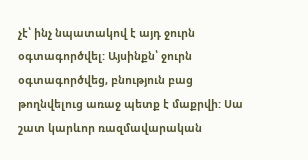չէ՝ ինչ նպատակով է այդ ջուրն օգտագործվել: Այսինքն՝ ջուրն օգտագործվեց, բնություն բաց թողնվելուց առաջ պետք է մաքրվի: Սա շատ կարևոր ռազմավարական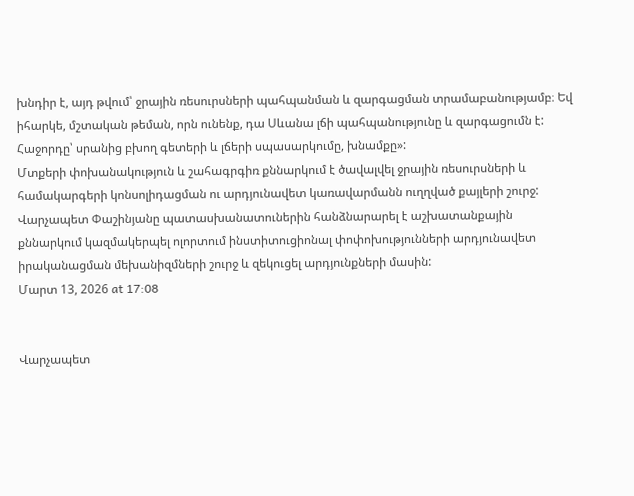խնդիր է, այդ թվում՝ ջրային ռեսուրսների պահպանման և զարգացման տրամաբանությամբ։ Եվ իհարկե, մշտական թեման, որն ունենք, դա Սևանա լճի պահպանությունը և զարգացումն է: Հաջորդը՝ սրանից բխող գետերի և լճերի սպասարկումը, խնամքը»:
Մտքերի փոխանակություն և շահագրգիռ քննարկում է ծավալվել ջրային ռեսուրսների և համակարգերի կոնսոլիդացման ու արդյունավետ կառավարմանն ուղղված քայլերի շուրջ:
Վարչապետ Փաշինյանը պատասխանատուներին հանձնարարել է աշխատանքային քննարկում կազմակերպել ոլորտում ինստիտուցիոնալ փոփոխությունների արդյունավետ իրականացման մեխանիզմների շուրջ և զեկուցել արդյունքների մասին:
Մարտ 13, 2026 at 17:08


Վարչապետ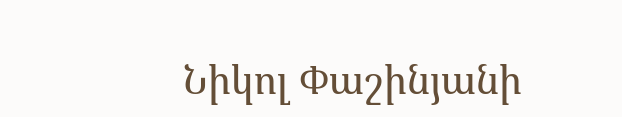Նիկոլ Փաշինյանի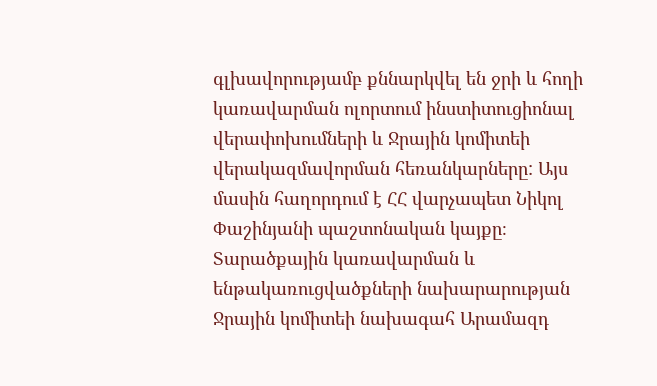գլխավորությամբ քննարկվել են ջրի և հողի կառավարման ոլորտում ինստիտուցիոնալ վերափոխումների և Ջրային կոմիտեի վերակազմավորման հեռանկարները: Այս մասին հաղորդում է ՀՀ վարչապետ Նիկոլ Փաշինյանի պաշտոնական կայքը։
Տարածքային կառավարման և ենթակառուցվածքների նախարարության Ջրային կոմիտեի նախագահ Արամազդ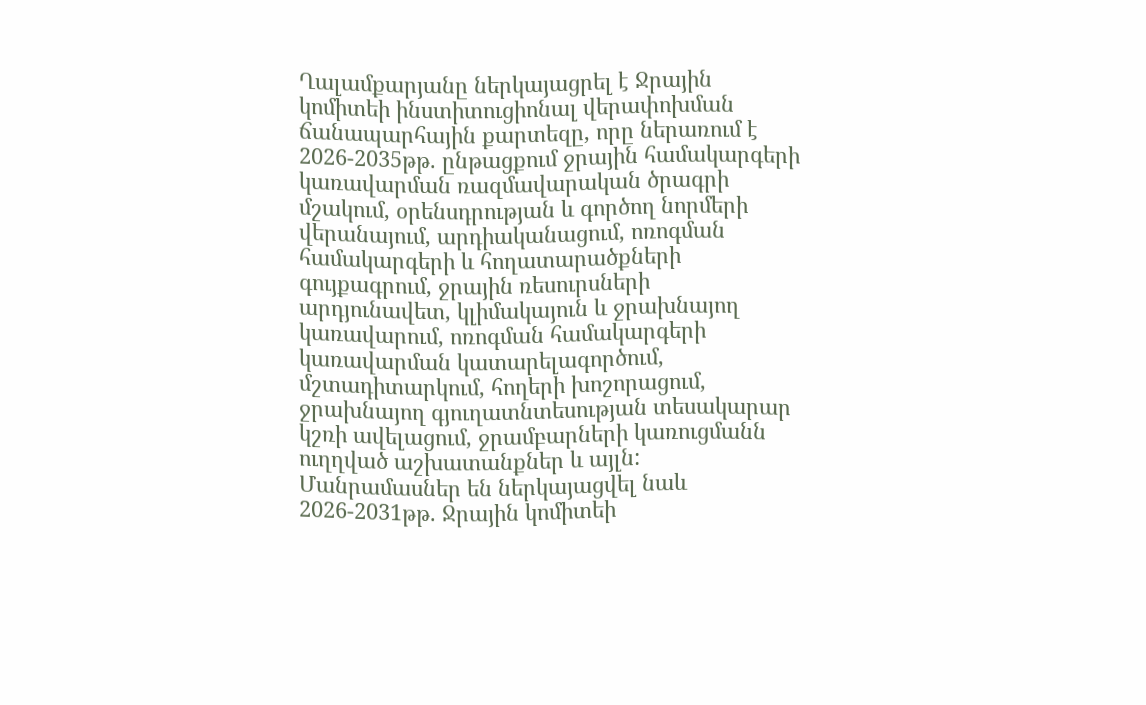Ղալամքարյանը ներկայացրել է Ջրային կոմիտեի ինստիտուցիոնալ վերափոխման ճանապարհային քարտեզը, որը ներառում է 2026-2035թթ. ընթացքում ջրային համակարգերի կառավարման ռազմավարական ծրագրի մշակում, օրենսդրության և գործող նորմերի վերանայում, արդիականացում, ոռոգման համակարգերի և հողատարածքների գույքագրում, ջրային ռեսուրսների արդյունավետ, կլիմակայուն և ջրախնայող կառավարում, ոռոգման համակարգերի կառավարման կատարելագործում, մշտադիտարկում, հողերի խոշորացում, ջրախնայող գյուղատնտեսության տեսակարար կշռի ավելացում, ջրամբարների կառուցմանն ուղղված աշխատանքներ և այլն: Մանրամասներ են ներկայացվել նաև 2026-2031թթ. Ջրային կոմիտեի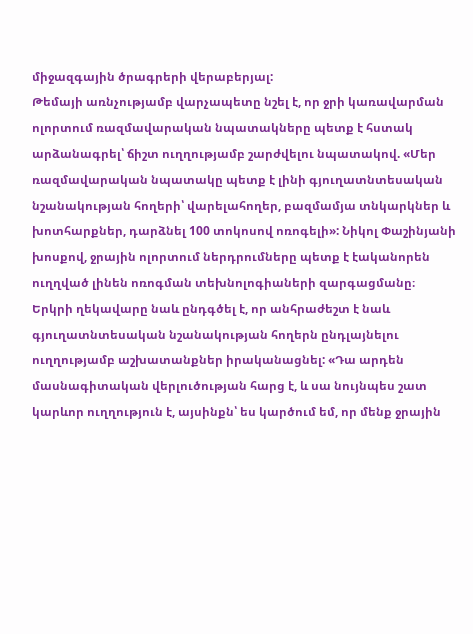միջազգային ծրագրերի վերաբերյալ:
Թեմայի առնչությամբ վարչապետը նշել է, որ ջրի կառավարման ոլորտում ռազմավարական նպատակները պետք է հստակ արձանագրել՝ ճիշտ ուղղությամբ շարժվելու նպատակով. «Մեր ռազմավարական նպատակը պետք է լինի գյուղատնտեսական նշանակության հողերի՝ վարելահողեր, բազմամյա տնկարկներ և խոտհարքներ, դարձնել 100 տոկոսով ոռոգելի»: Նիկոլ Փաշինյանի խոսքով, ջրային ոլորտում ներդրումները պետք է էականորեն ուղղված լինեն ոռոգման տեխնոլոգիաների զարգացմանը։
Երկրի ղեկավարը նաև ընդգծել է, որ անհրաժեշտ է նաև գյուղատնտեսական նշանակության հողերն ընդլայնելու ուղղությամբ աշխատանքներ իրականացնել: «Դա արդեն մասնագիտական վերլուծության հարց է, և սա նույնպես շատ կարևոր ուղղություն է, այսինքն՝ ես կարծում եմ, որ մենք ջրային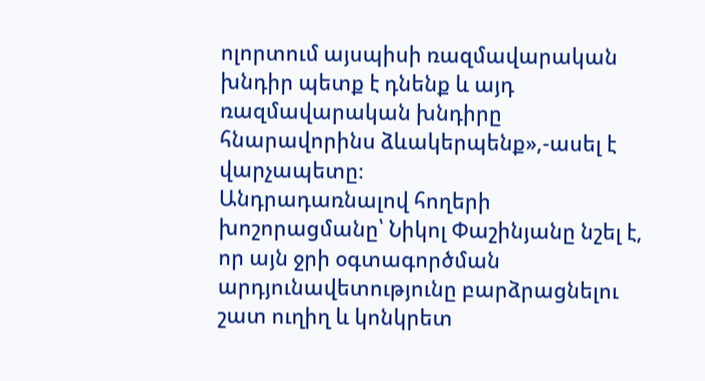ոլորտում այսպիսի ռազմավարական խնդիր պետք է դնենք և այդ ռազմավարական խնդիրը հնարավորինս ձևակերպենք»,-ասել է վարչապետը։
Անդրադառնալով հողերի խոշորացմանը՝ Նիկոլ Փաշինյանը նշել է, որ այն ջրի օգտագործման արդյունավետությունը բարձրացնելու շատ ուղիղ և կոնկրետ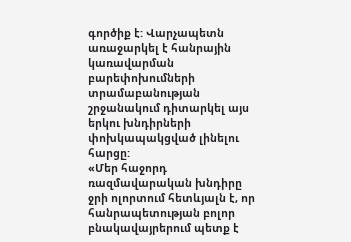գործիք է: Վարչապետն առաջարկել է հանրային կառավարման բարեփոխումների տրամաբանության շրջանակում դիտարկել այս երկու խնդիրների փոխկապակցված լինելու հարցը:
«Մեր հաջորդ ռազմավարական խնդիրը ջրի ոլորտում հետևյալն է, որ հանրապետության բոլոր բնակավայրերում պետք է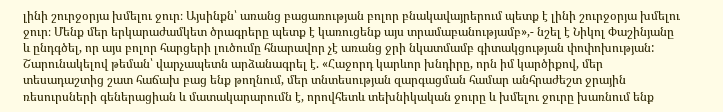լինի շուրջօրյա խմելու ջուր։ Այսինքն՝ առանց բացառության բոլոր բնակավայրերում պետք է լինի շուրջօրյա խմելու ջուր։ Մենք մեր երկարաժամկետ ծրագրերը պետք է կառուցենք այս տրամաբանությամբ»,- նշել է Նիկոլ Փաշինյանը և ընդգծել, որ այս բոլոր հարցերի լուծումը հնարավոր չէ առանց ջրի նկատմամբ գիտակցության փոփոխության:
Շարունակելով թեման՝ վարչապետն արձանագրել է. «Հաջորդ կարևոր խնդիրը, որն իմ կարծիքով, մեր տեսադաշտից շատ հաճախ բաց ենք թողնում, մեր տնտեսության զարգացման համար անհրաժեշտ ջրային ռեսուրսների գեներացիան և մատակարարումն է, որովհետև տեխնիկական ջուրը և խմելու ջուրը խառնում ենք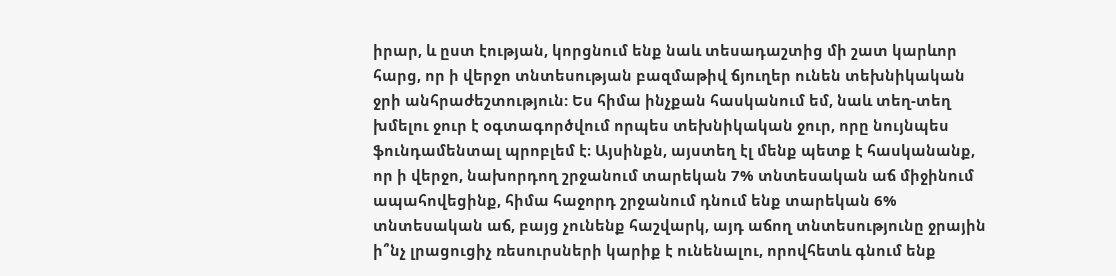իրար, և ըստ էության, կորցնում ենք նաև տեսադաշտից մի շատ կարևոր հարց, որ ի վերջո տնտեսության բազմաթիվ ճյուղեր ունեն տեխնիկական ջրի անհրաժեշտություն: Ես հիմա ինչքան հասկանում եմ, նաև տեղ-տեղ խմելու ջուր է օգտագործվում որպես տեխնիկական ջուր, որը նույնպես ֆունդամենտալ պրոբլեմ է։ Այսինքն, այստեղ էլ մենք պետք է հասկանանք, որ ի վերջո, նախորդող շրջանում տարեկան 7% տնտեսական աճ միջինում ապահովեցինք, հիմա հաջորդ շրջանում դնում ենք տարեկան 6% տնտեսական աճ, բայց չունենք հաշվարկ, այդ աճող տնտեսությունը ջրային ի՞նչ լրացուցիչ ռեսուրսների կարիք է ունենալու, որովհետև գնում ենք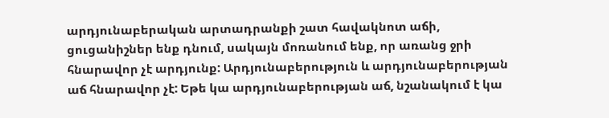արդյունաբերական արտադրանքի շատ հավակնոտ աճի, ցուցանիշներ ենք դնում, սակայն մոռանում ենք, որ առանց ջրի հնարավոր չէ արդյունք: Արդյունաբերություն և արդյունաբերության աճ հնարավոր չէ: Եթե կա արդյունաբերության աճ, նշանակում է կա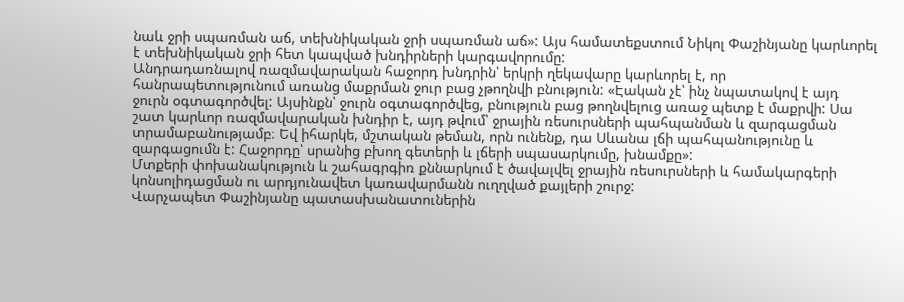նաև ջրի սպառման աճ, տեխնիկական ջրի սպառման աճ»: Այս համատեքստում Նիկոլ Փաշինյանը կարևորել է տեխնիկական ջրի հետ կապված խնդիրների կարգավորումը:
Անդրադառնալով ռազմավարական հաջորդ խնդրին՝ երկրի ղեկավարը կարևորել է, որ հանրապետությունում առանց մաքրման ջուր բաց չթողնվի բնություն: «Էական չէ՝ ինչ նպատակով է այդ ջուրն օգտագործվել: Այսինքն՝ ջուրն օգտագործվեց, բնություն բաց թողնվելուց առաջ պետք է մաքրվի: Սա շատ կարևոր ռազմավարական խնդիր է, այդ թվում՝ ջրային ռեսուրսների պահպանման և զարգացման տրամաբանությամբ։ Եվ իհարկե, մշտական թեման, որն ունենք, դա Սևանա լճի պահպանությունը և զարգացումն է: Հաջորդը՝ սրանից բխող գետերի և լճերի սպասարկումը, խնամքը»:
Մտքերի փոխանակություն և շահագրգիռ քննարկում է ծավալվել ջրային ռեսուրսների և համակարգերի կոնսոլիդացման ու արդյունավետ կառավարմանն ուղղված քայլերի շուրջ:
Վարչապետ Փաշինյանը պատասխանատուներին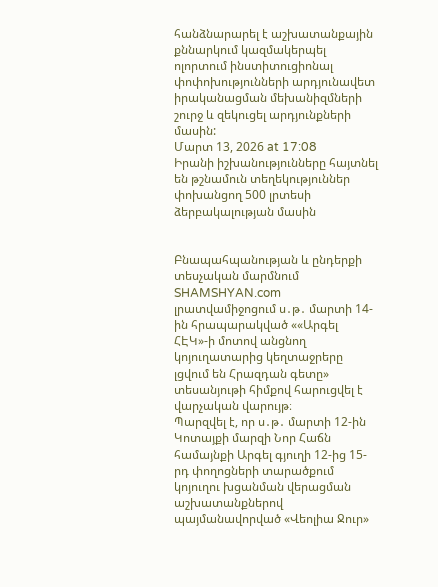հանձնարարել է աշխատանքային քննարկում կազմակերպել ոլորտում ինստիտուցիոնալ փոփոխությունների արդյունավետ իրականացման մեխանիզմների շուրջ և զեկուցել արդյունքների մասին:
Մարտ 13, 2026 at 17:08
Իրանի իշխանությունները հայտնել են թշնամուն տեղեկություններ փոխանցող 500 լրտեսի ձերբակալության մասին


Բնապահպանության և ընդերքի տեսչական մարմնում SHAMSHYAN.com լրատվամիջոցում ս․թ․ մարտի 14-ին հրապարակված ««Արգել ՀԷԿ»-ի մոտով անցնող կոյուղատարից կեղտաջրերը լցվում են Հրազդան գետը» տեսանյութի հիմքով հարուցվել է վարչական վարույթ։
Պարզվել է, որ ս․թ․ մարտի 12-ին Կոտայքի մարզի Նոր Հաճն համայնքի Արգել գյուղի 12-ից 15-րդ փողոցների տարածքում կոյուղու խցանման վերացման աշխատանքներով պայմանավորված «Վեոլիա Ջուր»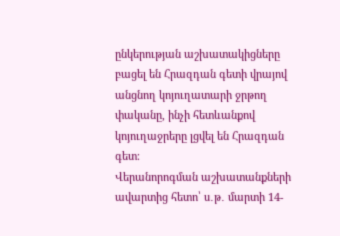ընկերության աշխատակիցները բացել են Հրազդան գետի վրայով անցնող կոյուղատարի ջրթող փականը, ինչի հետևանքով կոյուղաջրերը լցվել են Հրազդան գետ։
Վերանորոգման աշխատանքների ավարտից հետո՝ ս․թ․ մարտի 14-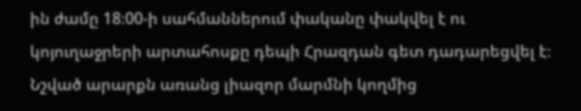ին ժամը 18։00-ի սահմաններում փականը փակվել է ու կոյուղաջրերի արտահոսքը դեպի Հրազդան գետ դադարեցվել է։
Նշված արարքն առանց լիազոր մարմնի կողմից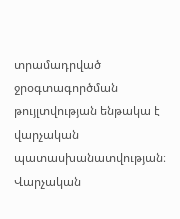տրամադրված ջրօգտագործման թույլտվության ենթակա է վարչական պատասխանատվության։
Վարչական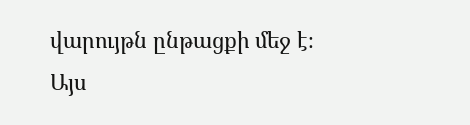վարույթն ընթացքի մեջ է։
Այս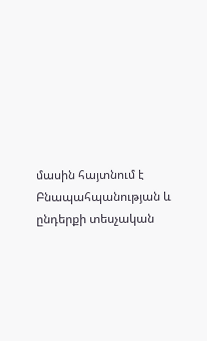մասին հայտնում է Բնապահպանության և ընդերքի տեսչական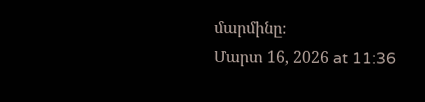մարմինը։
Մարտ 16, 2026 at 11:36